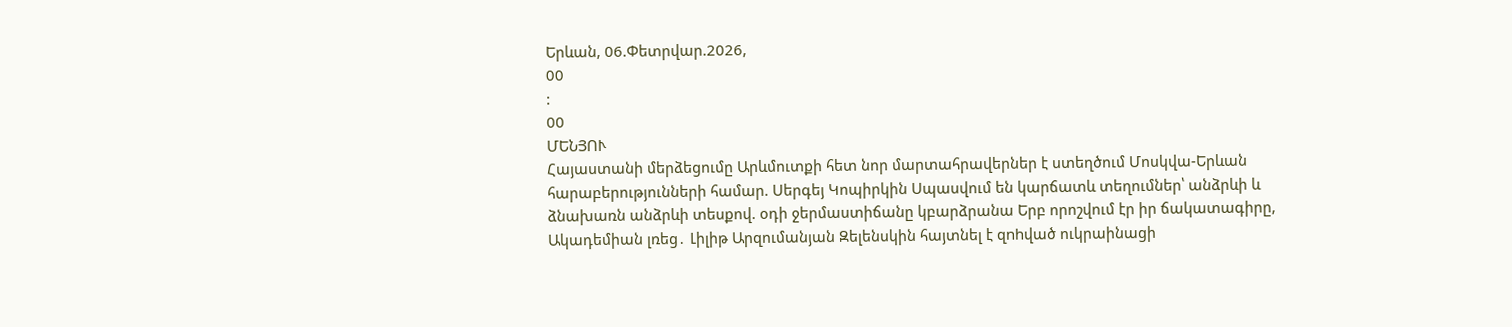Երևան, 06.Փետրվար.2026,
00
:
00
ՄԵՆՅՈՒ
Հայաստանի մերձեցումը Արևմուտքի հետ նոր մարտահրավերներ է ստեղծում Մոսկվա-Երևան հարաբերությունների համար. Սերգեյ Կոպիրկին Սպասվում են կարճատև տեղումներ՝ անձրևի և ձնախառն անձրևի տեսքով. օդի ջերմաստիճանը կբարձրանա Երբ որոշվում էր իր ճակատագիրը, Ակադեմիան լռեց․ Լիլիթ Արզումանյան Զելենսկին հայտնել է զnhված ուկրաինացի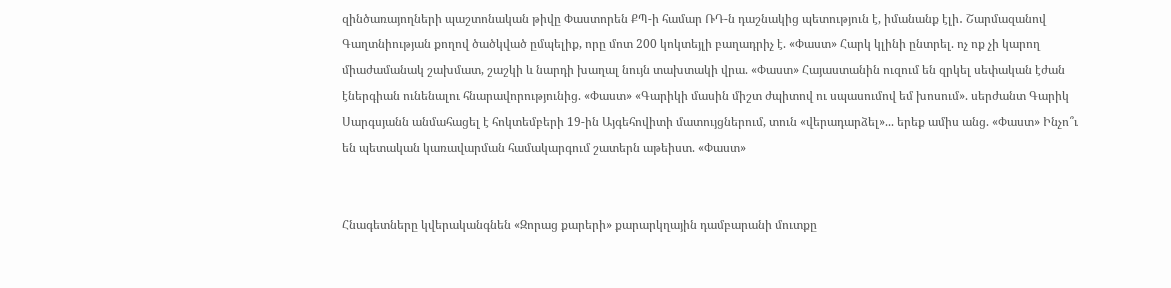զինծառայողների պաշտոնական թիվը Փաստորեն ՔՊ-ի համար ՌԴ-ն դաշնակից պետություն է, իմանանք էլի․ Շարմազանով Գաղտնիության քողով ծածկված ըմպելիք, որը մոտ 200 կոկտեյլի բաղադրիչ է. «Փաստ» Հարկ կլինի ընտրել. ոչ ոք չի կարող միաժամանակ շախմատ, շաշկի և նարդի խաղալ նույն տախտակի վրա. «Փաստ» Հայաստանին ուզում են զրկել սեփական էժան էներգիան ունենալու հնարավորությունից. «Փաստ» «Գարիկի մասին միշտ ժպիտով ու սպասումով եմ խոսում». սերժանտ Գարիկ Սարգսյանն անմահացել է հոկտեմբերի 19-ին Այգեհովիտի մատույցներում, տուն «վերադարձել»... երեք ամիս անց. «Փաստ» Ինչո՞ւ են պետական կառավարման համակարգում շատերն աթեիստ. «Փաստ»


Հնագետները կվերականգնեն «Զորաց քարերի» քարարկղային դամբարանի մուտքը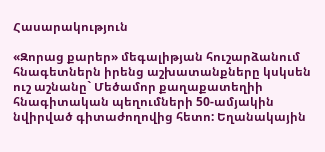Հասարակություն

«Զորաց քարեր» մեգալիթյան հուշարձանում հնագետներն իրենց աշխատանքները կսկսեն ուշ աշնանը` Մեծամոր քաղաքատեղիի հնագիտական պեղումների 50-ամյակին նվիրված գիտաժողովից հետո: Եղանակային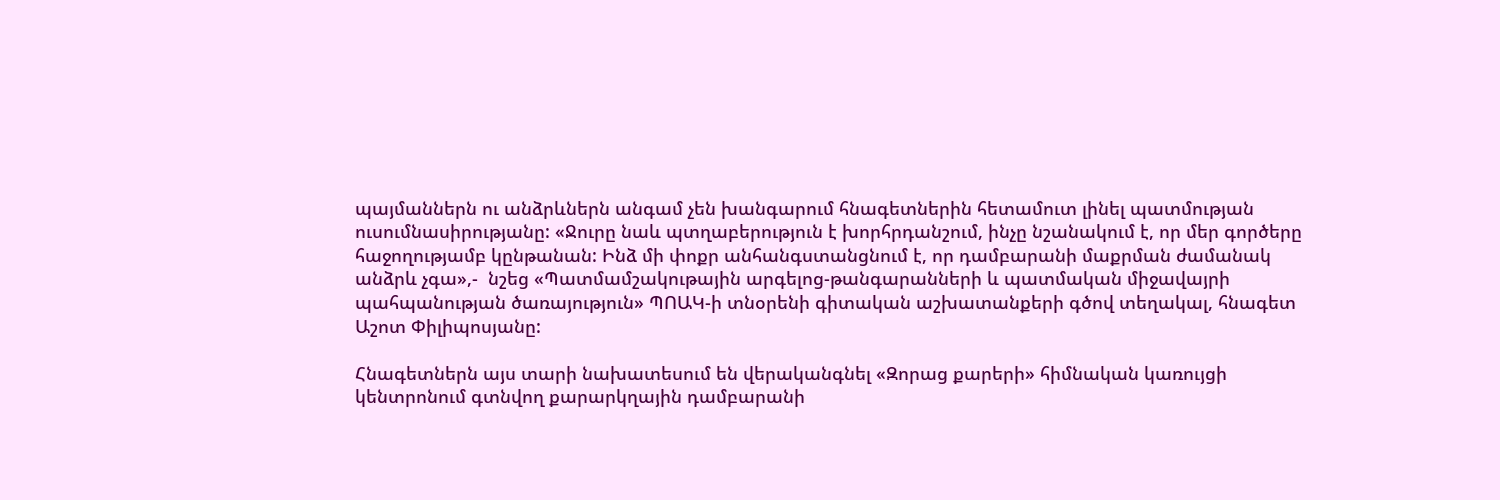պայմաններն ու անձրևներն անգամ չեն խանգարում հնագետներին հետամուտ լինել պատմության ուսումնասիրությանը: «Ջուրը նաև պտղաբերություն է խորհրդանշում, ինչը նշանակում է, որ մեր գործերը հաջողությամբ կընթանան: Ինձ մի փոքր անհանգստանցնում է, որ դամբարանի մաքրման ժամանակ անձրև չգա»,-  նշեց «Պատմամշակութային արգելոց-թանգարանների և պատմական միջավայրի պահպանության ծառայություն» ՊՈԱԿ-ի տնօրենի գիտական աշխատանքերի գծով տեղակալ, հնագետ Աշոտ Փիլիպոսյանը:

Հնագետներն այս տարի նախատեսում են վերականգնել «Զորաց քարերի» հիմնական կառույցի կենտրոնում գտնվող քարարկղային դամբարանի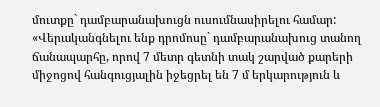մուտքը` դամբարանախուցն ուսումնասիրելու համար: «Վերականգնելու ենք դրոմոսը` դամբարանախուց տանող ճանապարհը, որով 7 մետր գետնի տակ շարված քարերի միջոցով հանգուցյալին իջեցրել են 7 մ երկարություն և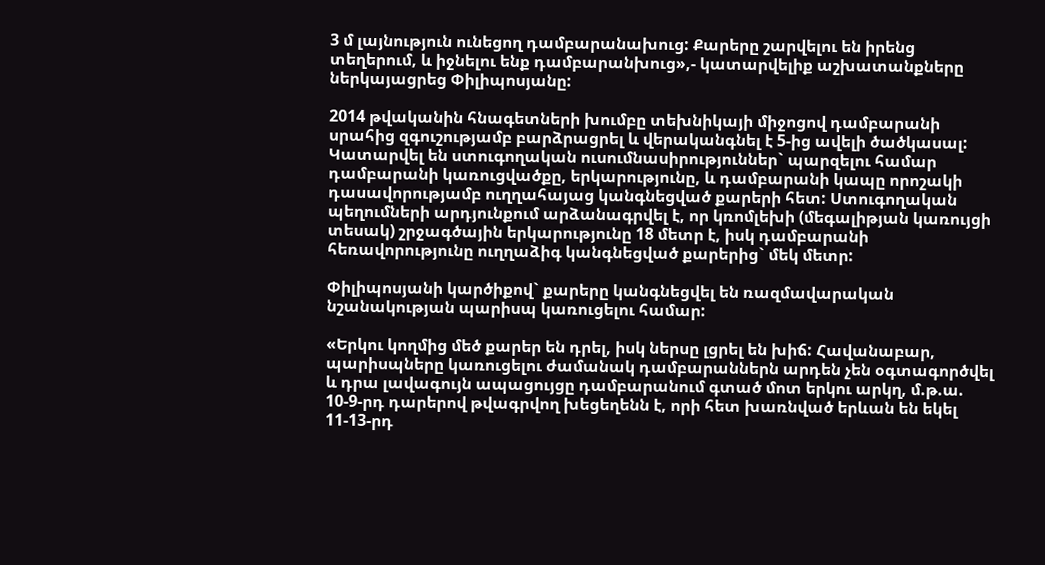3 մ լայնություն ունեցող դամբարանախուց: Քարերը շարվելու են իրենց տեղերում, և իջնելու ենք դամբարանխուց»,- կատարվելիք աշխատանքները ներկայացրեց Փիլիպոսյանը:

2014 թվականին հնագետների խումբը տեխնիկայի միջոցով դամբարանի սրահից զգուշությամբ բարձրացրել և վերականգնել է 5-ից ավելի ծածկասալ: Կատարվել են ստուգողական ուսումնասիրություններ` պարզելու համար դամբարանի կառուցվածքը, երկարությունը, և դամբարանի կապը որոշակի դասավորությամբ ուղղահայաց կանգնեցված քարերի հետ: Ստուգողական պեղումների արդյունքում արձանագրվել է, որ կռոմլեխի (մեգալիթյան կառույցի տեսակ) շրջագծային երկարությունը 18 մետր է, իսկ դամբարանի հեռավորությունը ուղղաձիգ կանգնեցված քարերից` մեկ մետր:

Փիլիպոսյանի կարծիքով` քարերը կանգնեցվել են ռազմավարական նշանակության պարիսպ կառուցելու համար:

«Երկու կողմից մեծ քարեր են դրել, իսկ ներսը լցրել են խիճ: Հավանաբար, պարիսպները կառուցելու ժամանակ դամբարաններն արդեն չեն օգտագործվել և դրա լավագույն ապացույցը դամբարանում գտած մոտ երկու արկղ, մ.թ.ա. 10-9-րդ դարերով թվագրվող խեցեղենն է, որի հետ խառնված երևան են եկել 11-13-րդ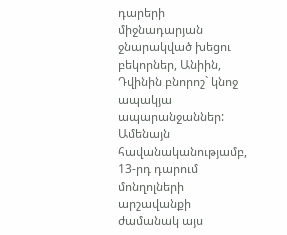դարերի միջնադարյան ջնարակված խեցու բեկորներ, Անիին, Դվինին բնորոշ` կնոջ ապակյա ապարանջաններ: Ամենայն հավանականությամբ, 13-րդ դարում մոնղոլների արշավանքի ժամանակ այս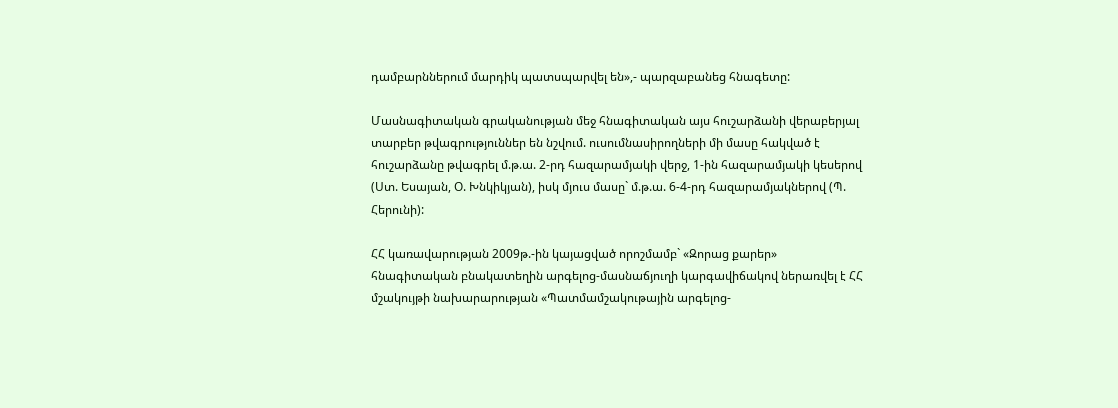դամբարններում մարդիկ պատսպարվել են»,- պարզաբանեց հնագետը:

Մասնագիտական գրականության մեջ հնագիտական այս հուշարձանի վերաբերյալ տարբեր թվագրություններ են նշվում. ուսումնասիրողների մի մասը հակված է հուշարձանը թվագրել մ.թ.ա. 2-րդ հազարամյակի վերջ, 1-ին հազարամյակի կեսերով (Ստ. Եսայան, Օ. Խնկիկյան), իսկ մյուս մասը` մ.թ.ա. 6-4-րդ հազարամյակներով (Պ. Հերունի):

ՀՀ կառավարության 2009թ.-ին կայացված որոշմամբ` «Զորաց քարեր» հնագիտական բնակատեղին արգելոց-մասնաճյուղի կարգավիճակով ներառվել է ՀՀ մշակույթի նախարարության «Պատմամշակութային արգելոց-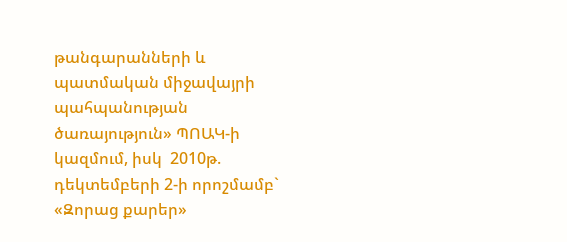թանգարանների և պատմական միջավայրի պահպանության ծառայություն» ՊՈԱԿ-ի կազմում, իսկ  2010թ. դեկտեմբերի 2-ի որոշմամբ` «Զորաց քարեր»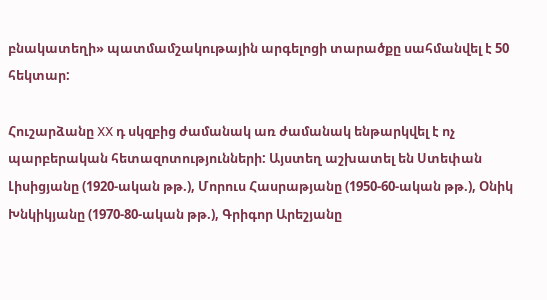բնակատեղի» պատմամշակութային արգելոցի տարածքը սահմանվել է 50 հեկտար:

Հուշարձանը XX դ սկզբից ժամանակ առ ժամանակ ենթարկվել է ոչ պարբերական հետազոտությունների: Այստեղ աշխատել են Ստեփան Լիսիցյանը (1920-ական թթ.), Մորուս Հասրաթյանը (1950-60-ական թթ.), Օնիկ Խնկիկյանը (1970-80-ական թթ.), Գրիգոր Արեշյանը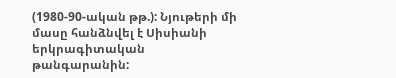(1980-90-ական թթ.): Նյութերի մի մասը հանձնվել է Սիսիանի երկրագիտական թանգարանին: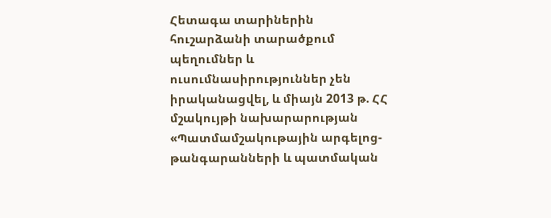Հետագա տարիներին հուշարձանի տարածքում պեղումներ և ուսումնասիրություններ չեն իրականացվել, և միայն 2013 թ. ՀՀ մշակույթի նախարարության «Պատմամշակութային արգելոց-թանգարանների և պատմական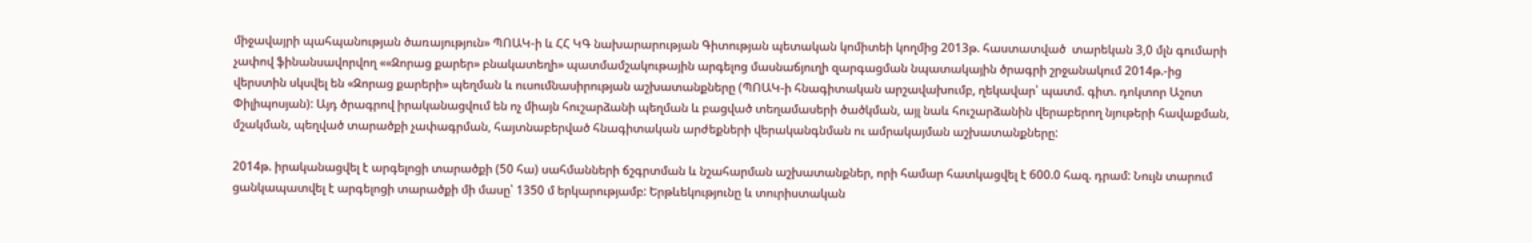միջավայրի պահպանության ծառայություն» ՊՈԱԿ-ի և ՀՀ ԿԳ նախարարության Գիտության պետական կոմիտեի կողմից 2013թ. հաստատված  տարեկան 3,0 մլն գումարի չափով ֆինանսավորվող ««Զորաց քարեր» բնակատեղի» պատմամշակութային արգելոց մասնաճյուղի զարգացման նպատակային ծրագրի շրջանակում 2014թ.-ից վերստին սկսվել են «Զորաց քարերի» պեղման և ուսումնասիրության աշխատանքները (ՊՈԱԿ-ի հնագիտական արշավախումբ, ղեկավար՝ պատմ. գիտ. դոկտոր Աշոտ Փիլիպոսյան): Այդ ծրագրով իրականացվում են ոչ միայն հուշարձանի պեղման և բացված տեղամասերի ծածկման, այլ նաև հուշարձանին վերաբերող նյութերի հավաքման, մշակման, պեղված տարածքի չափագրման, հայտնաբերված հնագիտական արժեքների վերականգնման ու ամրակայման աշխատանքները:

2014թ. իրականացվել է արգելոցի տարածքի (50 հա) սահմանների ճշգրտման և նշահարման աշխատանքներ, որի համար հատկացվել է 600.0 հազ. դրամ: Նույն տարում ցանկապատվել է արգելոցի տարածքի մի մասը՝ 1350 մ երկարությամբ: Երթևեկությունը և տուրիստական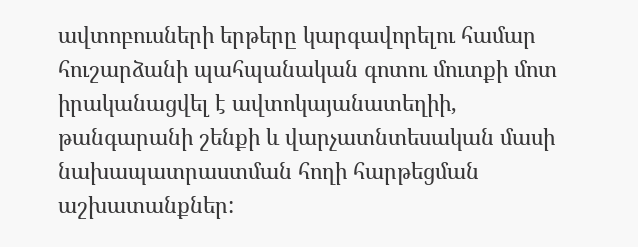ավտոբուսների երթերը կարգավորելու համար հուշարձանի պահպանական գոտու մուտքի մոտ իրականացվել է ավտոկայանատեղիի, թանգարանի շենքի և վարչատնտեսական մասի նախապատրաստման հողի հարթեցման աշխատանքներ: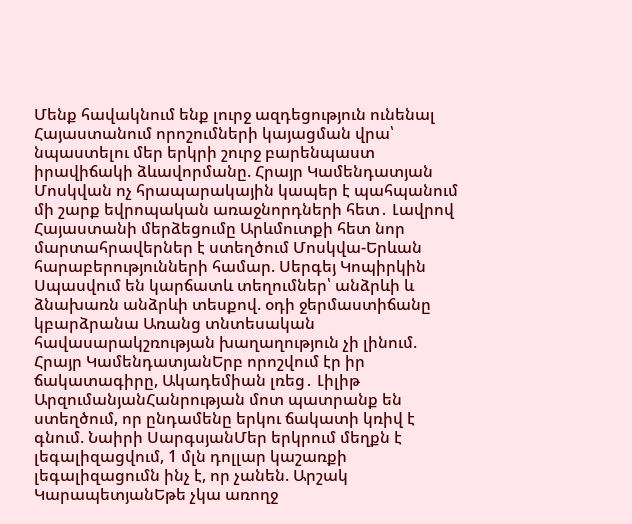Մենք հավակնում ենք լուրջ ազդեցություն ունենալ Հայաստանում որոշումների կայացման վրա՝ նպաստելու մեր երկրի շուրջ բարենպաստ իրավիճակի ձևավորմանը. Հրայր Կամենդատյան Մոսկվան ոչ հրապարակային կապեր է պահպանում մի շարք եվրոպական առաջնորդների հետ․ Լավրով Հայաստանի մերձեցումը Արևմուտքի հետ նոր մարտահրավերներ է ստեղծում Մոսկվա-Երևան հարաբերությունների համար. Սերգեյ Կոպիրկին Սպասվում են կարճատև տեղումներ՝ անձրևի և ձնախառն անձրևի տեսքով. օդի ջերմաստիճանը կբարձրանա Առանց տնտեսական հավասարակշռության խաղաղություն չի լինում. Հրայր ԿամենդատյանԵրբ որոշվում էր իր ճակատագիրը, Ակադեմիան լռեց․ Լիլիթ ԱրզումանյանՀանրության մոտ պատրանք են ստեղծում, որ ընդամենը երկու ճակատի կռիվ է գնում. Նաիրի ՍարգսյանՄեր երկրում մեղքն է լեգալիզացվում, 1 մլն դոլլար կաշառքի լեգալիզացումն ինչ է, որ չանեն. Արշակ ԿարապետյանԵթե չկա առողջ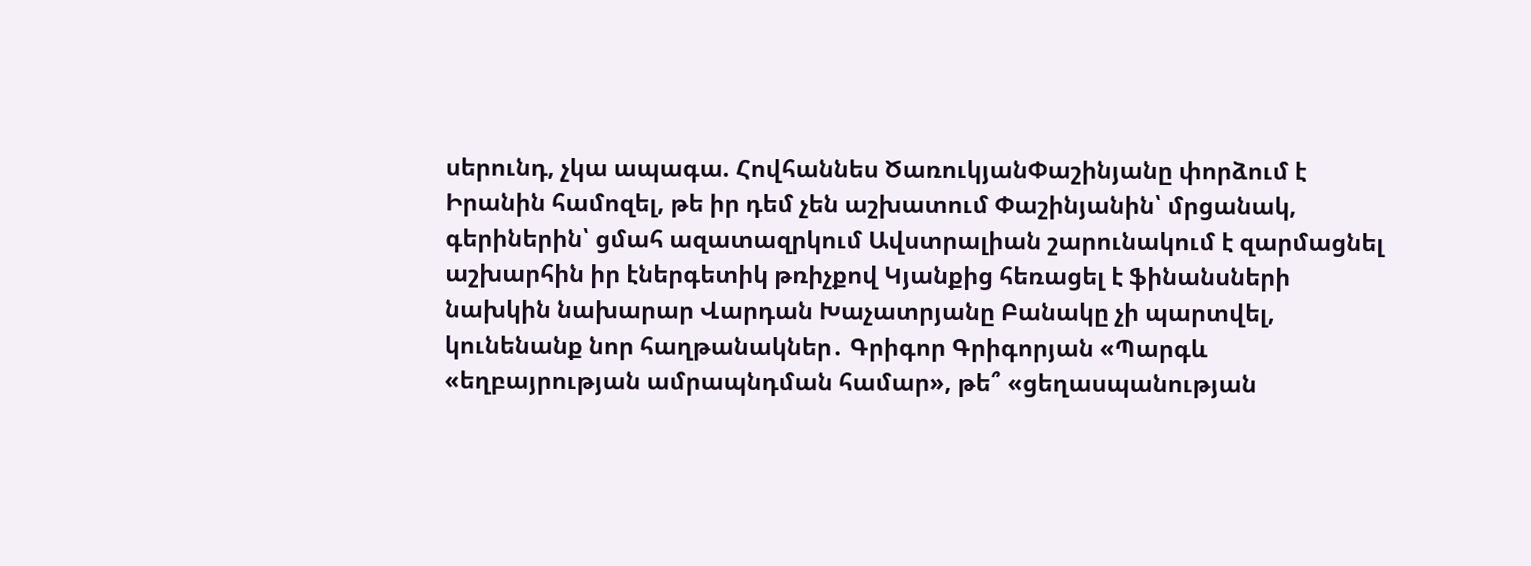սերունդ, չկա ապագա. Հովհաննես ԾառուկյանՓաշինյանը փորձում է Իրանին համոզել, թե իր դեմ չեն աշխատում Փաշինյանին՝ մրցանակ, գերիներին՝ ցմահ ազատազրկում Ավստրալիան շարունակում է զարմացնել աշխարհին իր էներգետիկ թռիչքով Կյանքից հեռացել է ֆինանսների նախկին նախարար Վարդան Խաչատրյանը Բանակը չի պարտվել, կունենանք նոր հաղթանակներ․ Գրիգոր Գրիգորյան «Պարգև «եղբայրության ամրապնդման համար», թե՞ «ցեղասպանության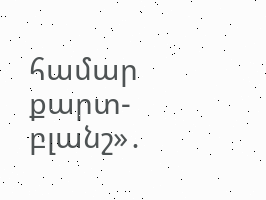համար քարտ-բլանշ»․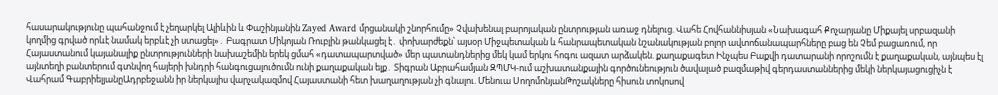հասարակությունը պահանջում է չեղարկել Ալիևին և Փաշինյանին Zayed Award մրցանակի շնորհումը» Չվախենալ բարոյական ընտրության առաջ դնելուց. Վահե Հովհաննիսյան «Նախագահ Քոչարյանը Միքայել սրբազանի կողմից գրված որևէ նամակ երբևէ չի ստացել»․ Բագրատ Միկոյան Ռուբլին թանկացել է․ փոխարժեքն՝ այսօր Միջպետական և հանրապետական նշանակության բոլոր ավտոճանապարհները բաց են Չեմ բացառում, որ Հայաստանում կայանալիք ընտրությունների նախաշեմին երեկ ցմահ «դատապարտված» մեր պատանդներից մեկ կամ երկու հոգու ազատ արձակեն. քաղաքագետ Ինչպես Բաքվի դատարանի որոշումն է քաղաքական, այնպես էլ այնտեղի բանտերում գտնվող հայերի խնդրի հանգուցալուծումն ունի քաղաքական ելք․ Տիգրան Աբրահամյան ԶՊՄԿ-ում աշխատանքային գործունեություն ծավալած բազմաթիվ գերդաստաններից մեկի ներկայացուցիչն է Վահրամ ԳաբրիելյանըԱդրբեջանն իր ներկայիս վարչակազմով Հայաստանի հետ խաղաղության չի գնալու. Մենուա ՍողոմոնյանԹոշակները հիսուն տոկոսով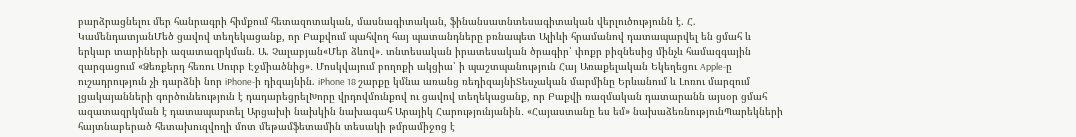բարձրացնելու մեր հանրագրի հիմքում հետազոտական, մասնագիտական, ֆինանսատնտեսագիտական վերլուծությունն է. Հ. ԿամենդատյանՄեծ ցավով տեղեկացանք, որ Բաքվում պահվող հայ պատանդները բռնապետ Ալիևի հրամանով դատապարվել են ցմահ և երկար տարիների ազատազրկման. Ա. Չալաբյան«Մեր ձևով»․ տնտեսական իրատեսական ծրագիր՝ փոքր բիզնեսից մինչև համազգային զարգացում «Ձեռքերդ հեռու Սուրբ Էջմիածնից»․ Մոսկվայում բողոքի ակցիա՝ ի պաշտպանություն Հայ Առաքելական Եկեղեցու Apple-ը ուշադրություն չի դարձնի նոր iPhone-ի դիզայնին. iPhone 18 շարքը կմնա առանց ռեդիզայնիՏեսչական մարմինը Երևանում և Լոռու մարզում լցակայանների գործունեություն է դադարեցրելԽորը վրդովմունքով ու ցավով տեղեկացանք, որ Բաքվի ռազմական դատարանն այսօր ցմահ ազատազրկման է դատապարտել Արցախի նախկին նախագահ Արայիկ Հարությունյանին․ «Հայաստանը ես եմ» նախաձեռնությունՊարեկների հայտնաբերած հետախուզվողի մոտ մեթամֆետամին տեսակի թմրամիջոց է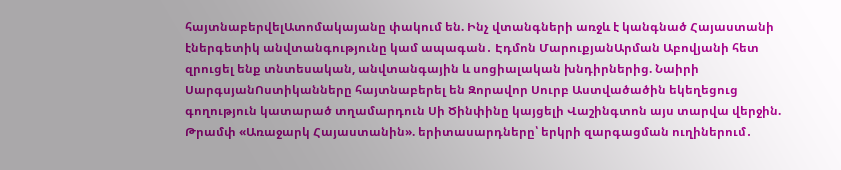հայտնաբերվելԱտոմակայանը փակում են. Ինչ վտանգների առջև է կանգնած Հայաստանի էներգետիկ անվտանգությունը կամ ապագան․ Էդմոն ՄարուքյանԱրման Աբովյանի հետ զրուցել ենք տնտեսական, անվտանգային և սոցիալական խնդիրներից. Նաիրի ՍարգսյանՈստիկանները հայտնաբերել են Զորավոր Սուրբ Աստվածածին եկեղեցուց գողություն կատարած տղամարդուն Սի Ծինփինը կայցելի Վաշինգտոն այս տարվա վերջին. Թրամփ «Առաջարկ Հայաստանին». երիտասարդները՝ երկրի զարգացման ուղիներում․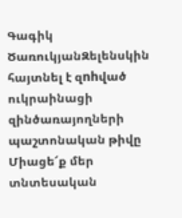Գագիկ ԾառուկյանԶելենսկին հայտնել է զnhված ուկրաինացի զինծառայողների պաշտոնական թիվը Միացե՜ք մեր տնտեսական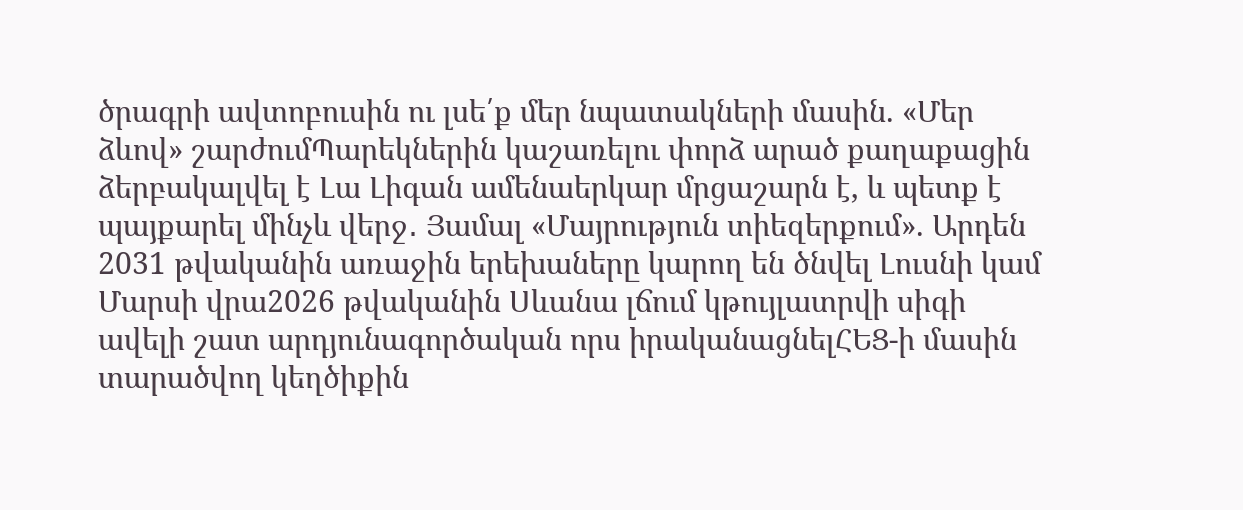ծրագրի ավտոբուսին ու լսե՛ք մեր նպատակների մասին. «Մեր ձևով» շարժումՊարեկներին կաշառելու փորձ արած քաղաքացին ձերբակալվել է Լա Լիգան ամենաերկար մրցաշարն է, և պետք է պայքարել մինչև վերջ․ Յամալ «Մայրություն տիեզերքում». Արդեն 2031 թվականին առաջին երեխաները կարող են ծնվել Լուսնի կամ Մարսի վրա2026 թվականին Սևանա լճում կթույլատրվի սիգի ավելի շատ արդյունագործական որս իրականացնելՀԵՑ-ի մասին տարածվող կեղծիքին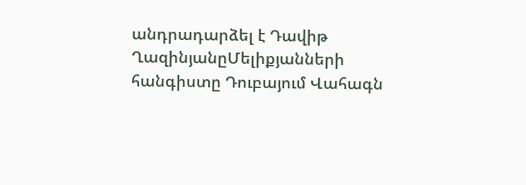անդրադարձել է Դավիթ ՂազինյանըՄելիքյանների հանգիստը Դուբայում Վահագն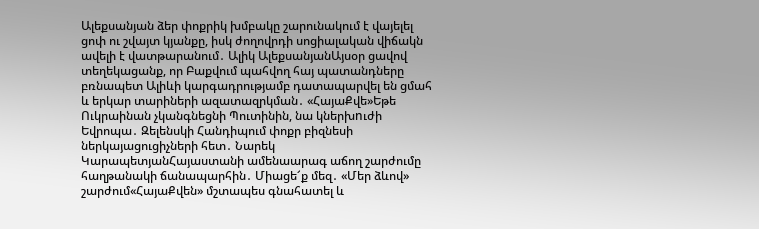Ալեքսանյան ձեր փոքրիկ խմբակը շարունակում է վայելել ցոփ ու շվայտ կյանքը, իսկ ժողովրդի սոցիալական վիճակն ավելի է վատթարանում․ Ալիկ ԱլեքսանյանԱյսօր ցավով տեղեկացանք, որ Բաքվում պահվող հայ պատանդները բռնապետ Ալիևի կարգադրությամբ դատապարվել են ցմահ և երկար տարիների ազատազրկման․ «ՀայաՔվե»Եթե Ուկրաինան չկանգնեցնի Պուտինին, նա կներխnւժի Եվրոպա․ Զելենսկի Հանդիպում փոքր բիզնեսի ներկայացուցիչների հետ․ Նարեկ ԿարապետյանՀայաստանի ամենաարագ աճող շարժումը հաղթանակի ճանապարհին․ Միացե՜ք մեզ․ «Մեր ձևով» շարժում«ՀայաՔվեն» մշտապես գնահատել և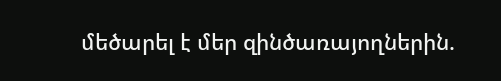մեծարել է մեր զինծառայողներին.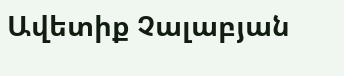Ավետիք Չալաբյան